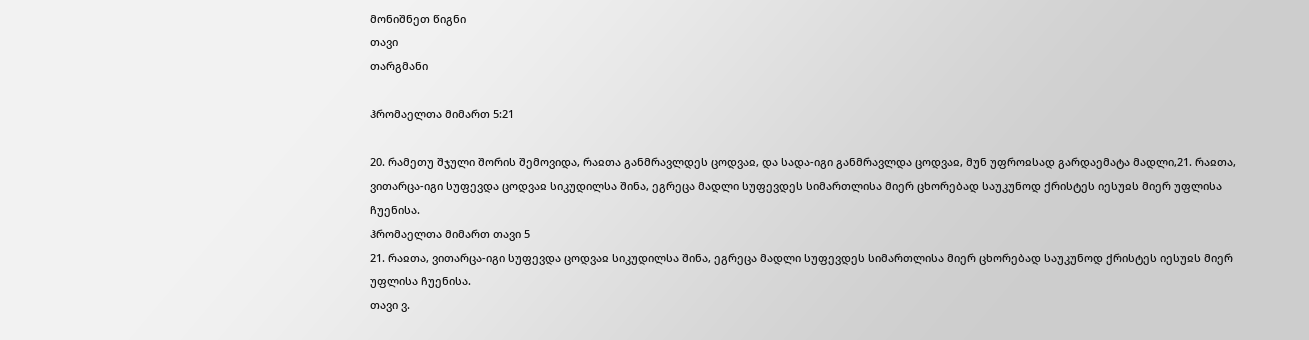მონიშნეთ წიგნი
თავი
თარგმანი

ჰრომაელთა მიმართ 5:21

20. რამეთუ შჯული შორის შემოვიდა, რაჲთა განმრავლდეს ცოდვაჲ, და სადა-იგი განმრავლდა ცოდვაჲ, მუნ უფროჲსად გარდაემატა მადლი,21. რაჲთა, ვითარცა-იგი სუფევდა ცოდვაჲ სიკუდილსა შინა, ეგრეცა მადლი სუფევდეს სიმართლისა მიერ ცხორებად საუკუნოდ ქრისტეს იესუჲს მიერ უფლისა ჩუენისა.
ჰრომაელთა მიმართ თავი 5
21. რაჲთა, ვითარცა-იგი სუფევდა ცოდვაჲ სიკუდილსა შინა, ეგრეცა მადლი სუფევდეს სიმართლისა მიერ ცხორებად საუკუნოდ ქრისტეს იესუჲს მიერ უფლისა ჩუენისა.
თავი ვ.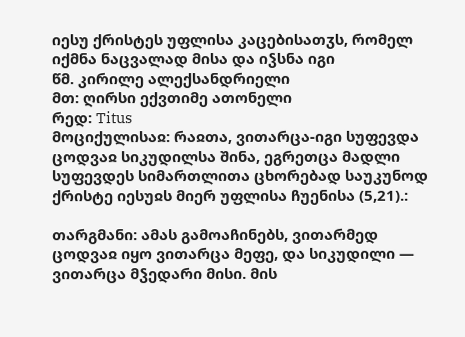იესუ ქრისტეს უფლისა კაცებისათჳს, რომელ იქმნა ნაცვალად მისა და იჴსნა იგი
წმ. კირილე ალექსანდრიელი
მთ: ღირსი ექვთიმე ათონელი
რედ: Titus
მოციქულისაჲ: რაჲთა, ვითარცა-იგი სუფევდა ცოდვაჲ სიკუდილსა შინა, ეგრეთცა მადლი სუფევდეს სიმართლითა ცხორებად საუკუნოდ ქრისტე იესუჲს მიერ უფლისა ჩუენისა (5,21).:

თარგმანი: ამას გამოაჩინებს, ვითარმედ ცოდვაჲ იყო ვითარცა მეფე, და სიკუდილი — ვითარცა მჴედარი მისი. მის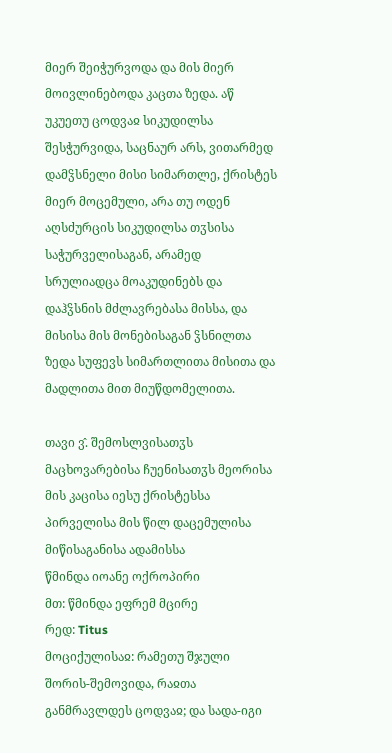მიერ შეიჭურვოდა და მის მიერ მოივლინებოდა კაცთა ზედა. აწ უკუეთუ ცოდვაჲ სიკუდილსა შესჭურვიდა, საცნაურ არს, ვითარმედ დამჴსნელი მისი სიმართლე, ქრისტეს მიერ მოცემული, არა თუ ოდენ აღსძურცის სიკუდილსა თჳსისა საჭურველისაგან, არამედ სრულიადცა მოაკუდინებს და დაჰჴსნის მძლავრებასა მისსა, და მისისა მის მონებისაგან ჴსნილთა ზედა სუფევს სიმართლითა მისითა და მადლითა მით მიუწდომელითა.

თავი ვ̂. შემოსლვისათჳს მაცხოვარებისა ჩუენისათჳს მეორისა მის კაცისა იესუ ქრისტესსა პირველისა მის წილ დაცემულისა მიწისაგანისა ადამისსა
წმინდა იოანე ოქროპირი
მთ: წმინდა ეფრემ მცირე
რედ: Titus
მოციქულისაჲ: რამეთუ შჯული შორის-შემოვიდა, რაჲთა განმრავლდეს ცოდვაჲ; და სადა-იგი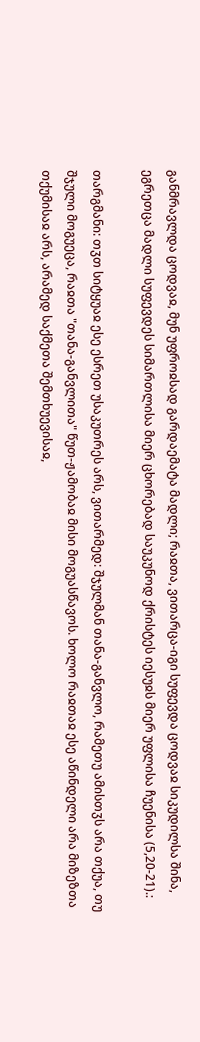განმრავლდა ცოდვაჲ, მუნ უფროჲსად გარდაემატა მადლი; რაჲთა, ვითარცა-იგი სუფევდა ცოდვაჲ სიკუდილსა შინა, ეგრეთცა მადლი სუფევდეს სიმართლისა მიერ ცხორებად საუკუნოდ ქრისტეს იესუჲს მიერ უფლისა ჩუენისა (5,20-21).:

თარგმანი: თჳთ სიტყუაჲ ესე ესრეთ უსაკუთრეს არს, ვითარმედ: შჯულმან თანა-განვლო, რამეთუ ამისთჳს არა თქუა, თუ შჯული მოგუეცა, რაჲთა "თანა-განვლითა" წუთ-ჟამობაჲ მისი მოგუასწავოს. ხოლო რაჲთაჲ ესე აწინდელი არა მიზეზთა თქუმისაჲ არს, არამედ საქმეთა შემთხუევისაჲ,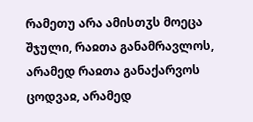რამეთუ არა ამისთჳს მოეცა შჯული, რაჲთა განამრავლოს, არამედ რაჲთა განაქარვოს ცოდვაჲ, არამედ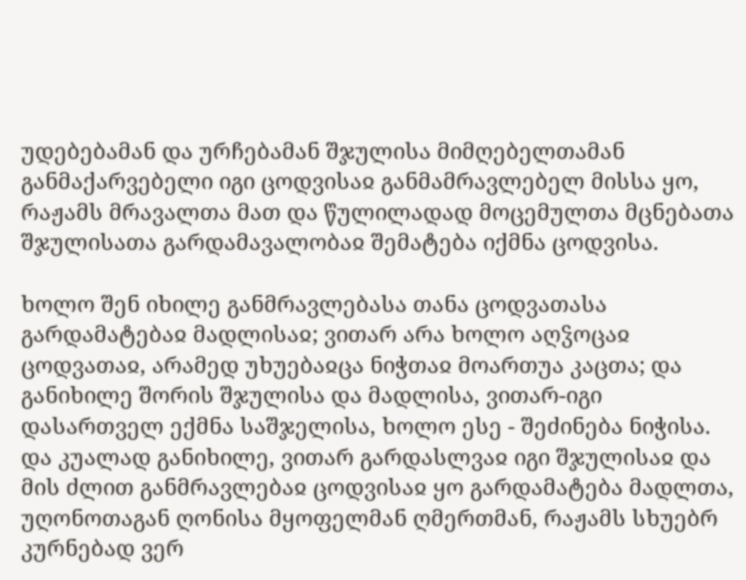უდებებამან და ურჩებამან შჯულისა მიმღებელთამან განმაქარვებელი იგი ცოდვისაჲ განმამრავლებელ მისსა ყო, რაჟამს მრავალთა მათ და წულილადად მოცემულთა მცნებათა შჯულისათა გარდამავალობაჲ შემატება იქმნა ცოდვისა.

ხოლო შენ იხილე განმრავლებასა თანა ცოდვათასა გარდამატებაჲ მადლისაჲ; ვითარ არა ხოლო აღჴოცაჲ ცოდვათაჲ, არამედ უხუებაჲცა ნიჭთაჲ მოართუა კაცთა; და განიხილე შორის შჯულისა და მადლისა, ვითარ-იგი დასართველ ექმნა საშჯელისა, ხოლო ესე - შეძინება ნიჭისა. და კუალად განიხილე, ვითარ გარდასლვაჲ იგი შჯულისაჲ და მის ძლით განმრავლებაჲ ცოდვისაჲ ყო გარდამატება მადლთა, უღონოთაგან ღონისა მყოფელმან ღმერთმან, რაჟამს სხუებრ კურნებად ვერ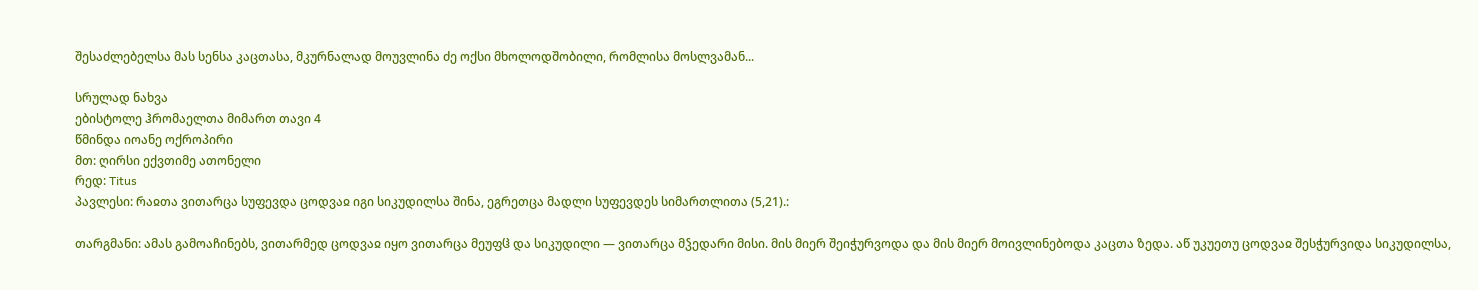შესაძლებელსა მას სენსა კაცთასა, მკურნალად მოუვლინა ძე ოქსი მხოლოდშობილი, რომლისა მოსლვამან...

სრულად ნახვა
ებისტოლე ჰრომაელთა მიმართ თავი 4
წმინდა იოანე ოქროპირი
მთ: ღირსი ექვთიმე ათონელი
რედ: Titus
პავლესი: რაჲთა ვითარცა სუფევდა ცოდვაჲ იგი სიკუდილსა შინა, ეგრეთცა მადლი სუფევდეს სიმართლითა (5,21).:

თარგმანი: ამას გამოაჩინებს, ვითარმედ ცოდვაჲ იყო ვითარცა მეუფჱ და სიკუდილი — ვითარცა მჴედარი მისი. მის მიერ შეიჭურვოდა და მის მიერ მოივლინებოდა კაცთა ზედა. აწ უკუეთუ ცოდვაჲ შესჭურვიდა სიკუდილსა,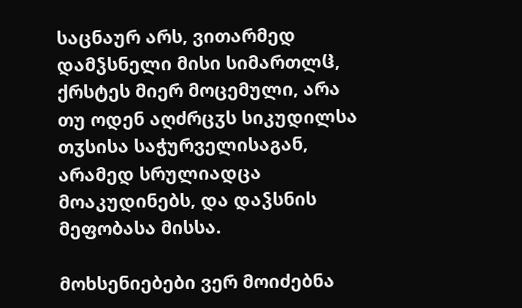საცნაურ არს, ვითარმედ დამჴსნელი მისი სიმართლჱ, ქრსტეს მიერ მოცემული, არა თუ ოდენ აღძრცჳს სიკუდილსა თჳსისა საჭურველისაგან, არამედ სრულიადცა მოაკუდინებს, და დაჴსნის მეფობასა მისსა.

მოხსენიებები ვერ მოიძებნა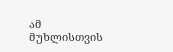ამ მუხლისთვის